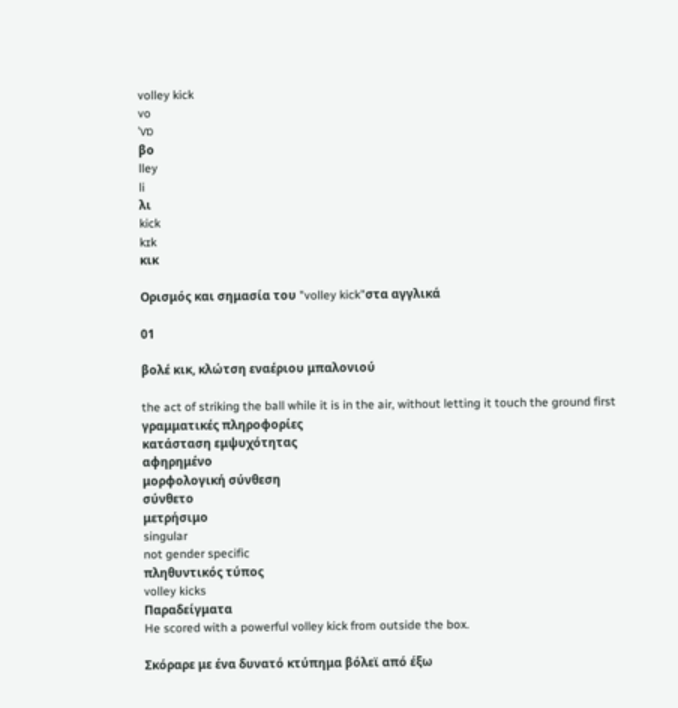volley kick
vo
ˈvɒ
βο
lley
li
λι
kick
kɪk
κικ

Ορισμός και σημασία του "volley kick"στα αγγλικά

01

βολέ κικ, κλώτση εναέριου μπαλονιού

the act of striking the ball while it is in the air, without letting it touch the ground first
γραμματικές πληροφορίες
κατάσταση εμψυχότητας
αφηρημένο
μορφολογική σύνθεση
σύνθετο
μετρήσιμο
singular
not gender specific
πληθυντικός τύπος
volley kicks
Παραδείγματα
He scored with a powerful volley kick from outside the box.

Σκόραρε με ένα δυνατό κτύπημα βόλεϊ από έξω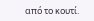από το κουτί.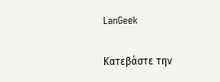LanGeek

Κατεβάστε την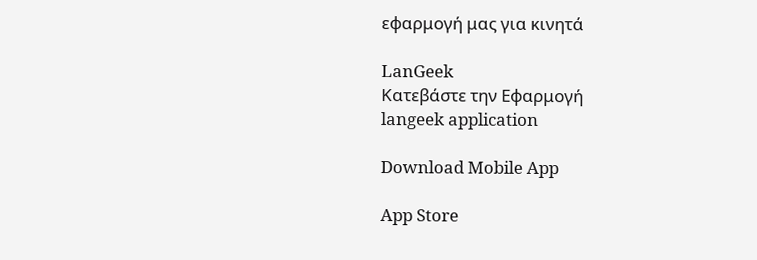εφαρμογή μας για κινητά

LanGeek
Κατεβάστε την Εφαρμογή
langeek application

Download Mobile App

App Store